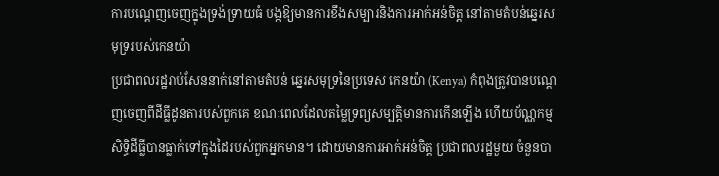ការបណ្តេញចេញក្នុងទ្រង់ទ្រាយធំ បង្កឱ្យមានការខឹងសម្បារនិងការអាក់អន់ចិត្ត នៅតាមតំបន់ឆ្នេរសមុទ្ររបស់កេនយ៉ា
ប្រជាពលរដ្ឋរាប់សែននាក់នៅតាមតំបន់ ឆ្នេរសមុទ្រនៃប្រទេស កេនយ៉ា (Kenya) កំពុងត្រូវបានបណ្តេញចេញពីដីធ្លីដូនតារបស់ពួកគេ ខណៈពេលដែលតម្លៃទ្រព្យសម្បត្តិមានការកើនឡើង ហើយប័ណ្ណកម្មសិទ្ធិដីធ្លីបានធ្លាក់ទៅក្នុងដៃរបស់ពួកអ្នកមាន។ ដោយមានការអាក់អន់ចិត្ត ប្រជាពលរដ្ឋមួយ ចំនួនបា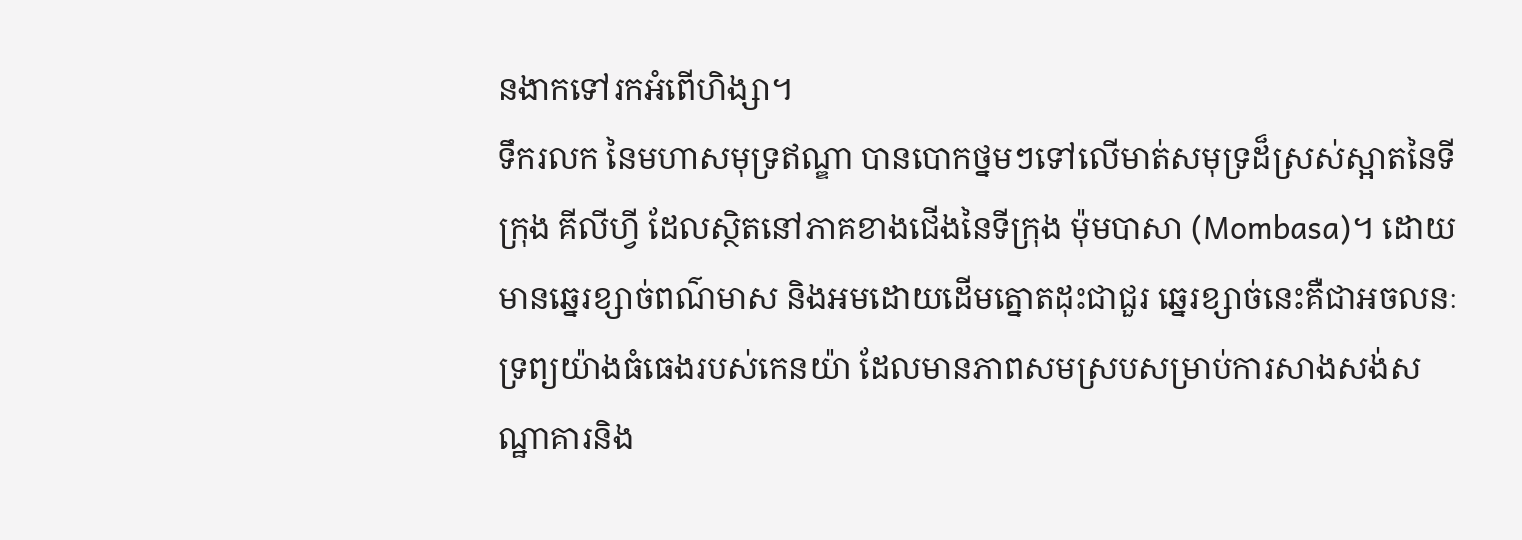នងាកទៅរកអំពើហិង្សា។
ទឹករលក នៃមហាសមុទ្រឥណ្ឌា បានបោកថ្នមៗទៅលើមាត់សមុទ្រដ៏ស្រស់ស្អាតនៃទីក្រុង គីលីហ្វី ដែលស្ថិតនៅភាគខាងជើងនៃទីក្រុង ម៉ុមបាសា (Mombasa)។ ដោយមានឆ្នេរខ្សាច់ពណ៌មាស និងអមដោយដើមត្នោតដុះជាជួរ ឆ្នេរខ្សាច់នេះគឺជាអចលនៈទ្រព្យយ៉ាងធំធេងរបស់កេនយ៉ា ដែលមានភាពសមស្របសម្រាប់ការសាងសង់សណ្ឋាគារនិង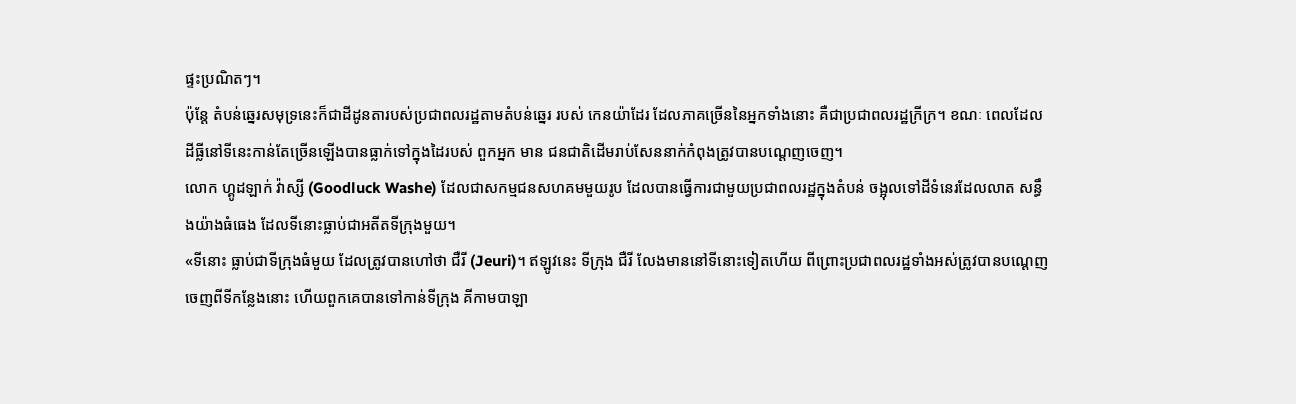ផ្ទះប្រណិតៗ។
ប៉ុន្តែ តំបន់ឆ្នេរសមុទ្រនេះក៏ជាដីដូនតារបស់ប្រជាពលរដ្ឋតាមតំបន់ឆ្នេរ របស់ កេនយ៉ាដែរ ដែលភាគច្រើននៃអ្នកទាំងនោះ គឺជាប្រជាពលរដ្ឋក្រីក្រ។ ខណៈ ពេលដែលដីធ្លីនៅទីនេះកាន់តែច្រើនឡើងបានធ្លាក់ទៅក្នុងដៃរបស់ ពួកអ្នក មាន ជនជាតិដើមរាប់សែននាក់កំពុងត្រូវបានបណ្តេញចេញ។
លោក ហ្គូដឡាក់ វ៉ាស្សី (Goodluck Washe) ដែលជាសកម្មជនសហគមមួយរូប ដែលបានធ្វើការជាមួយប្រជាពលរដ្ឋក្នុងតំបន់ ចង្អុលទៅដីទំនេរដែលលាត សន្ធឹងយ៉ាងធំធេង ដែលទីនោះធ្លាប់ជាអតីតទីក្រុងមួយ។
«ទីនោះ ធ្លាប់ជាទីក្រុងធំមួយ ដែលត្រូវបានហៅថា ជឺរី (Jeuri)។ ឥឡូវនេះ ទីក្រុង ជឺរី លែងមាននៅទីនោះទៀតហើយ ពីព្រោះប្រជាពលរដ្ឋទាំងអស់ត្រូវបានបណ្តេញចេញពីទីកន្លែងនោះ ហើយពួកគេបានទៅកាន់ទីក្រុង គីកាមបាឡា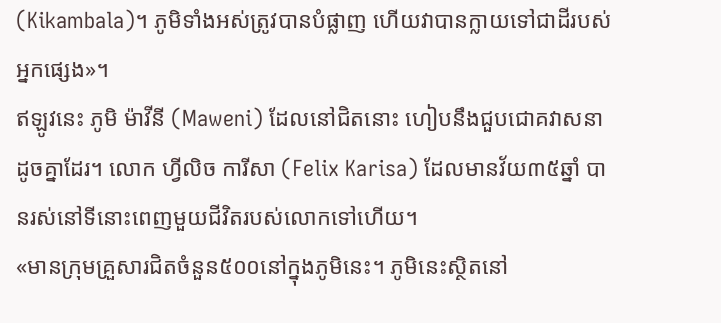(Kikambala)។ ភូមិទាំងអស់ត្រូវបានបំផ្លាញ ហើយវាបានក្លាយទៅជាដីរបស់អ្នកផ្សេង»។
ឥឡូវនេះ ភូមិ ម៉ាវីនី (Maweni) ដែលនៅជិតនោះ ហៀបនឹងជួបជោគវាសនាដូចគ្នាដែរ។ លោក ហ្វីលិច ការីសា (Felix Karisa) ដែលមានវ័យ៣៥ឆ្នាំ បានរស់នៅទីនោះពេញមួយជីវិតរបស់លោកទៅហើយ។
«មានក្រុមគ្រួសារជិតចំនួន៥០០នៅក្នុងភូមិនេះ។ ភូមិនេះស្ថិតនៅ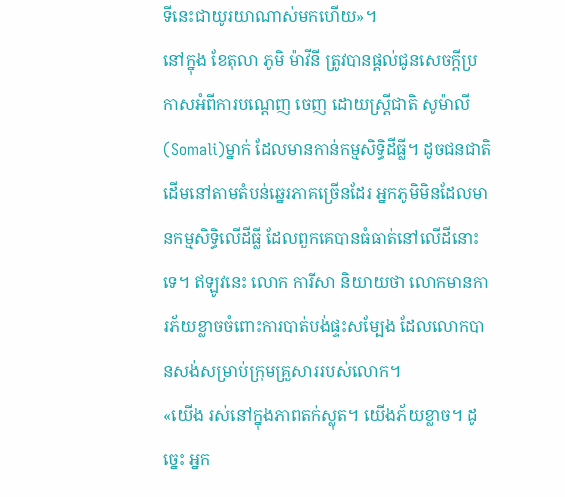ទីនេះជាយូរយាណាស់មកហើយ»។
នៅក្នុង ខែតុលា ភូមិ ម៉ាវីនី ត្រូវបានផ្តល់ជូនសេចក្តីប្រកាសអំពីការបណ្តេញ ចេញ ដោយស្រ្តីជាតិ សូម៉ាលី(Somali)ម្នាក់ ដែលមានកាន់កម្មសិទ្ធិដីធ្លី។ ដូចជនជាតិដើមនៅតាមតំបន់ឆ្នេរភាគច្រើនដែរ អ្នកភូមិមិនដែលមានកម្មសិទ្ធិលើដីធ្លី ដែលពួកគេបានធំធាត់នៅលើដីនោះទេ។ ឥឡូវនេះ លោក ការីសា និយាយថា លោកមានការភ័យខ្លាចចំពោះការបាត់បង់ផ្ទះសម្បែង ដែលលោកបានសង់សម្រាប់ក្រុមគ្រួសាររបស់លោក។
«យើង រស់នៅក្នុងភាពតក់ស្លុត។ យើងភ័យខ្លាច។ ដូច្នេះ អ្នក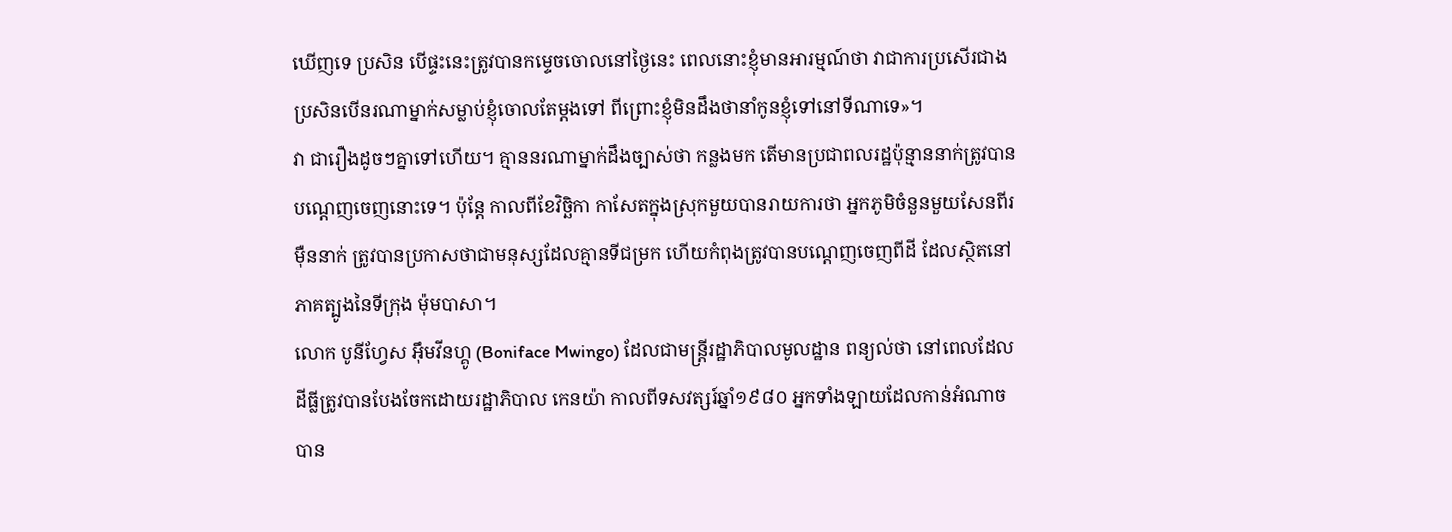ឃើញទេ ប្រសិន បើផ្ទះនេះត្រូវបានកម្ទេចចោលនៅថ្ងៃនេះ ពេលនោះខ្ញុំមានអារម្មណ៍ថា វាជាការប្រសើរជាង ប្រសិនបើនរណាម្នាក់សម្លាប់ខ្ញុំចោលតែម្តងទៅ ពីព្រោះខ្ញុំមិនដឹងថានាំកូនខ្ញុំទៅនៅទីណាទេ»។
វា ជារឿងដូចៗគ្នាទៅហើយ។ គ្មាននរណាម្នាក់ដឹងច្បាស់ថា កន្លងមក តើមានប្រជាពលរដ្ឋប៉ុន្មាននាក់ត្រូវបានបណ្តេញចេញនោះទេ។ ប៉ុន្តែ កាលពីខែវិច្ឆិកា កាសែតក្នុងស្រុកមួយបានរាយការថា អ្នកភូមិចំនួនមួយសែនពីរម៉ឺននាក់ ត្រូវបានប្រកាសថាជាមនុស្សដែលគ្មានទីជម្រក ហើយកំពុងត្រូវបានបណ្តេញចេញពីដី ដែលស្ថិតនៅភាគត្បូងនៃទីក្រុង ម៉ុមបាសា។
លោក បូនីហ្វែស អ៊ឹមវីនហ្គូ (Boniface Mwingo) ដែលជាមន្រ្តីរដ្ឋាភិបាលមូលដ្ឋាន ពន្យល់ថា នៅពេលដែលដីធ្លីត្រូវបានបែងចែកដោយរដ្ឋាភិបាល កេនយ៉ា កាលពីទសវត្សរ៍ឆ្នាំ១៩៨០ អ្នកទាំងឡាយដែលកាន់អំណាច បាន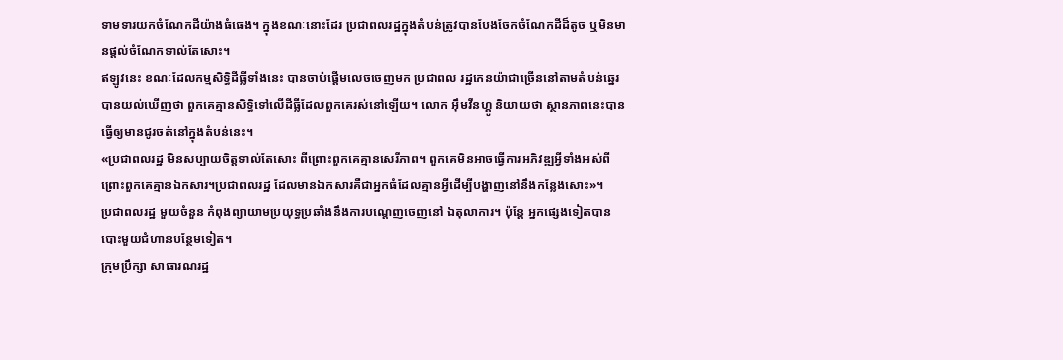ទាមទារយកចំណែកដីយ៉ាងធំធេង។ ក្នុងខណៈនោះដែរ ប្រជាពលរដ្ឋក្នុងតំបន់ត្រូវបានបែងចែកចំណែកដីដ៏តូច ឬមិនមានផ្តល់ចំណែកទាល់តែសោះ។
ឥឡូវនេះ ខណៈដែលកម្មសិទ្ធិដីធ្លីទាំងនេះ បានចាប់ផ្តើមលេចចេញមក ប្រជាពល រដ្ឋកេនយ៉ាជាច្រើននៅតាមតំបន់ឆ្នេរ បានយល់ឃើញថា ពួកគេគ្មានសិទ្ធិទៅលើដីធ្លីដែលពួកគេរស់នៅឡើយ។ លោក អ៊ឹមវីនហ្គូ និយាយថា ស្ថានភាពនេះបានធ្វើឲ្យមានជូរចត់នៅក្នុងតំបន់នេះ។
«ប្រជាពលរដ្ឋ មិនសប្បាយចិត្តទាល់តែសោះ ពីព្រោះពួកគេគ្មានសេរីភាព។ ពួកគេមិនអាចធ្វើការអភិវឌ្ឍអ្វីទាំងអស់ពីព្រោះពួកគេគ្មានឯកសារ។ប្រជាពលរដ្ឋ ដែលមានឯកសារគឺជាអ្នកធំដែលគ្មានអ្វីដើម្បីបង្ហាញនៅនឹងកន្លែងសោះ»។
ប្រជាពលរដ្ឋ មួយចំនួន កំពុងព្យាយាមប្រយុទ្ធប្រឆាំងនឹងការបណ្តេញចេញនៅ ឯតុលាការ។ ប៉ុន្តែ អ្នកផ្សេងទៀតបានបោះមួយជំហានបន្ថែមទៀត។
ក្រុមប្រឹក្សា សាធារណរដ្ឋ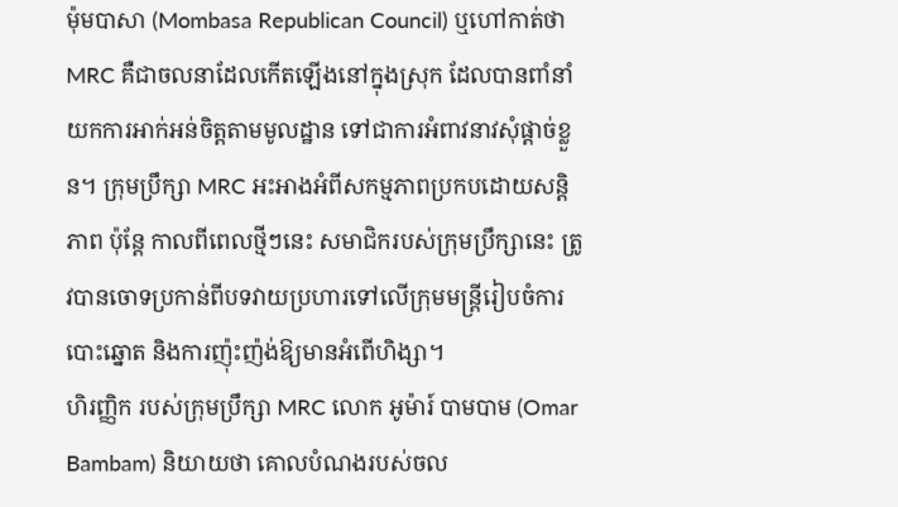ម៉ុមបាសា (Mombasa Republican Council) ឬហៅកាត់ថា MRC គឺជាចលនាដែលកើតឡើងនៅក្នុងស្រុក ដែលបានពាំនាំយកការអាក់អន់ចិត្តតាមមូលដ្ឋាន ទៅជាការអំពាវនាវសុំផ្តាច់ខ្លួន។ ក្រុមប្រឹក្សា MRC អះអាងអំពីសកម្មភាពប្រកបដោយសន្តិភាព ប៉ុន្តែ កាលពីពេលថ្មីៗនេះ សមាជិករបស់ក្រុមប្រឹក្សានេះ ត្រូវបានចោទប្រកាន់ពីបទវាយប្រហារទៅលើក្រុមមន្រ្តីរៀបចំការបោះឆ្នោត និងការញ៉ុះញ៉ង់ឱ្យមានអំពើហិង្សា។
ហិរញ្ញិក របស់ក្រុមប្រឹក្សា MRC លោក អូម៉ារ៍ បាមបាម (Omar Bambam) និយាយថា គោលបំណងរបស់ចល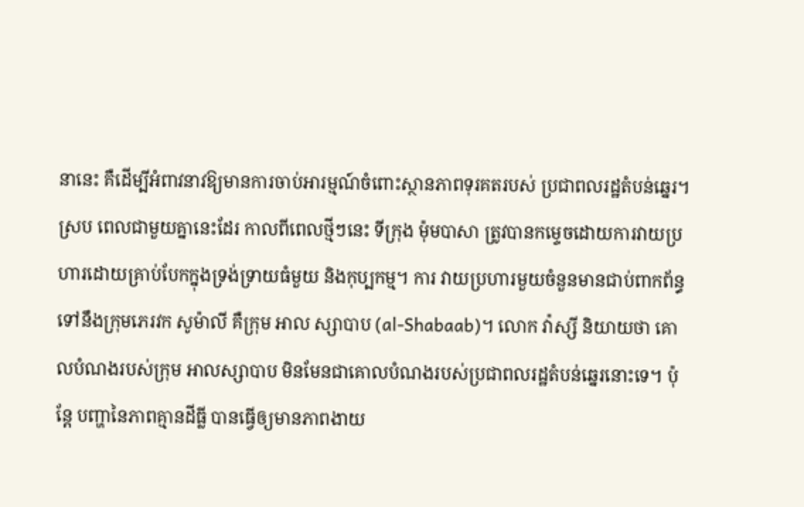នានេះ គឺដើម្បីអំពាវនាវឱ្យមានការចាប់អារម្មណ៍ចំពោះស្ថានភាពទុរគតរបស់ ប្រជាពលរដ្ឋតំបន់ឆ្នេរ។
ស្រប ពេលជាមួយគ្នានេះដែរ កាលពីពេលថ្មីៗនេះ ទីក្រុង ម៉ុមបាសា ត្រូវបានកម្ទេចដោយការវាយប្រហារដោយគ្រាប់បែកក្នុងទ្រង់ទ្រាយធំមួយ និងកុប្បកម្ម។ ការ វាយប្រហារមួយចំនួនមានជាប់ពាកព័ន្ធទៅនឹងក្រុមភេរវក សូម៉ាលី គឺក្រុម អាល ស្សាបាប (al-Shabaab)។ លោក វ៉ាស្សី និយាយថា គោលបំណងរបស់ក្រុម អាលស្សាបាប មិនមែនជាគោលបំណងរបស់ប្រជាពលរដ្ឋតំបន់ឆ្នេរនោះទេ។ ប៉ុន្តែ បញ្ហានៃភាពគ្មានដីធ្លី បានធ្វើឲ្យមានភាពងាយ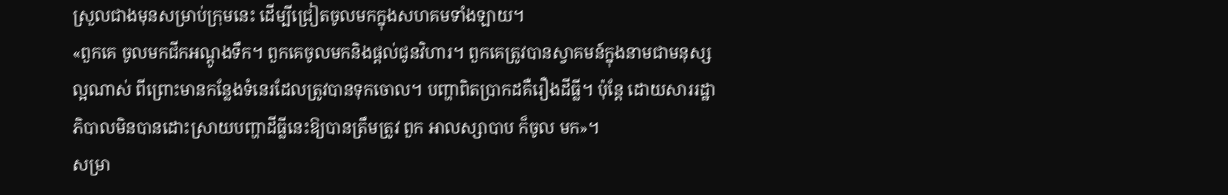ស្រួលជាងមុនសម្រាប់ក្រុមនេះ ដើម្បីជ្រៀតចូលមកក្នុងសហគមទាំងឡាយ។
«ពួកគេ ចូលមកជីកអណ្តូងទឹក។ ពួកគេចូលមកនិងផ្តល់ជូនវិហារ។ ពួកគេត្រូវបានស្វាគមន៍ក្នុងនាមជាមនុស្សល្អណាស់ ពីព្រោះមានកន្លែងទំនេរដែលត្រូវបានទុកចោល។ បញ្ហាពិតប្រាកដគឺរឿងដីធ្លី។ ប៉ុន្តែ ដោយសាររដ្ឋាភិបាលមិនបានដោះស្រាយបញ្ហាដីធ្លីនេះឱ្យបានត្រឹមត្រូវ ពួក អាលស្សាបាប ក៏ចូល មក»។
សម្រា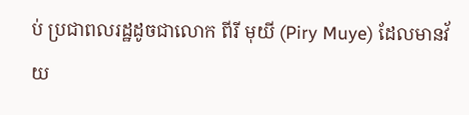ប់ ប្រជាពលរដ្ឋដូចជាលោក ពីរី មុយី (Piry Muye) ដែលមានវ័យ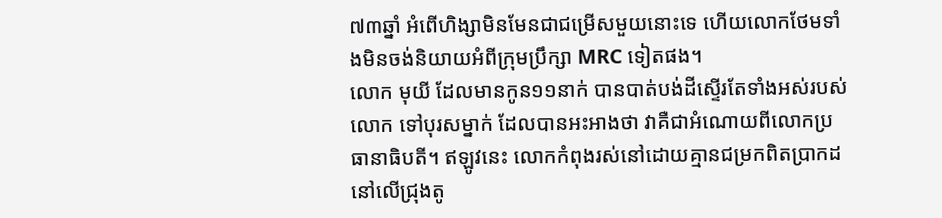៧៣ឆ្នាំ អំពើហិង្សាមិនមែនជាជម្រើសមួយនោះទេ ហើយលោកថែមទាំងមិនចង់និយាយអំពីក្រុមប្រឹក្សា MRC ទៀតផង។
លោក មុយី ដែលមានកូន១១នាក់ បានបាត់បង់ដីស្ទើរតែទាំងអស់របស់លោក ទៅបុរសម្នាក់ ដែលបានអះអាងថា វាគឺជាអំណោយពីលោកប្រធានាធិបតី។ ឥឡូវនេះ លោកកំពុងរស់នៅដោយគ្មានជម្រកពិតប្រាកដ នៅលើជ្រុងតូ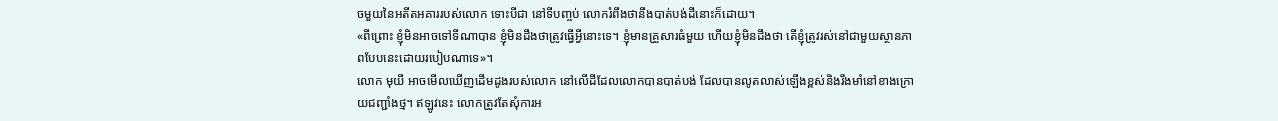ចមួយនៃអតីតអគាររបស់លោក ទោះបីជា នៅទីបញ្ចប់ លោករំពឹងថានឹងបាត់បង់ដីនោះក៏ដោយ។
«ពីព្រោះ ខ្ញុំមិនអាចទៅទីណាបាន ខ្ញុំមិនដឹងថាត្រូវធ្វើអ្វីនោះទេ។ ខ្ញុំមានគ្រួសារធំមួយ ហើយខ្ញុំមិនដឹងថា តើខ្ញុំត្រូវរស់នៅជាមួយស្ថានភាពបែបនេះដោយរបៀបណាទេ»។
លោក មុយី អាចមើលឃើញដើមដូងរបស់លោក នៅលើដីដែលលោកបានបាត់បង់ ដែលបានលូតលាស់ឡើងខ្ពស់និងរឹងមាំនៅខាងក្រោយជញ្ជាំងថ្ម។ ឥឡូវនេះ លោកត្រូវតែសុំការអ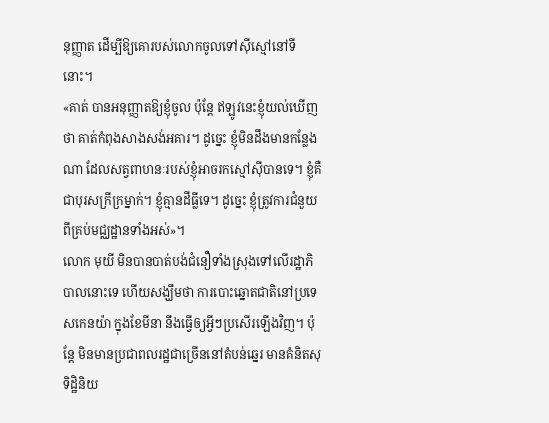នុញ្ញាត ដើម្បីឱ្យគោរបស់លោកចូលទៅស៊ីស្មៅនៅទីនោះ។
«គាត់ បានអនុញ្ញាតឱ្យខ្ញុំចូល ប៉ុន្តែ ឥឡូវនេះខ្ញុំយល់ឃើញថា គាត់កំពុងសាងសង់អគារ។ ដូច្នេះ ខ្ញុំមិនដឹងមានកន្លែងណា ដែលសត្វពាហនៈរបស់ខ្ញុំអាចរកស្មៅស៊ីបានទេ។ ខ្ញុំគឺជាបុរសក្រីក្រម្នាក់។ ខ្ញុំគ្មានដីធ្លីទេ។ ដូច្នេះ ខ្ញុំត្រូវការជំនួយពីគ្រប់មជ្ឈដ្ឋានទាំងអស់»។
លោក មុយី មិនបានបាត់បង់ជំនឿទាំងស្រុងទៅលើរដ្ឋាភិបាលនោះទេ ហើយសង្ឃឹមថា ការបោះឆ្នោតជាតិនៅប្រទេសកេនយ៉ា ក្នុងខែមីនា នឹងធ្វើឲ្យអ្វីៗប្រសើរឡើងវិញ។ ប៉ុន្តែ មិនមានប្រជាពលរដ្ឋជាច្រើននៅតំបន់ឆ្នេរ មានគំនិតសុទិដ្ឋិនិយ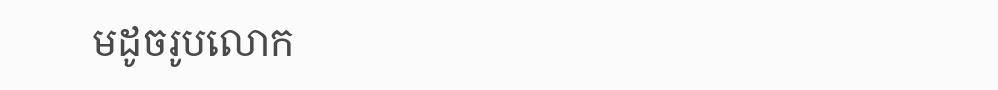មដូចរូបលោក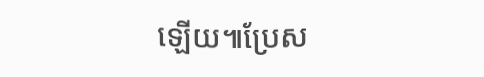ឡើយ៕ប្រែស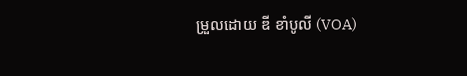ម្រួលដោយ ឌី ខាំបូលី (VOA)